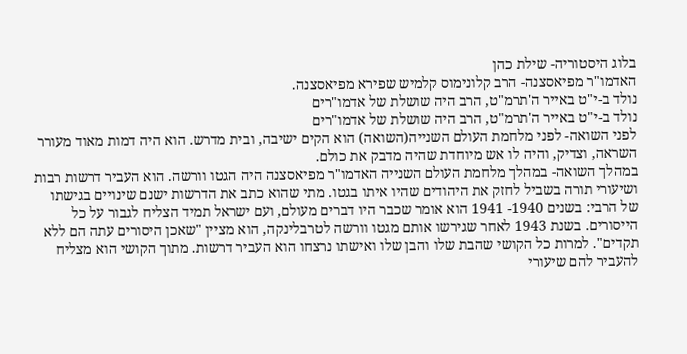בלוג היסטוריה- שילת כהן
האדמו"ר מפיאסצנה- הרב קלונימוס קלמיש שפירא מפיאסצנה.
נולד ב-י"ט באייר ה'תרמ"ט, הרב היה שושלת של אדמו"רים
נולד ב-י"ט באייר ה'תרמ"ט, הרב היה שושלת של אדמו"רים
לפני השואה- לפני מלחמת העולם השנייה(השואה) הוא הקים ישיבה, ובית מדרש. הוא היה דמות מאוד מעורר השראה, וצדיק, והיה לו אש מיוחדת שהיה מדבק את כולם.
במהלך השואה- במהלך מלחמת העולם השנייה האדמו"ר מפיאסצנה היה הגטו וורשה. הוא העביר דרשות רבות ושיעורי תורה בשביל לחזק את היהודים שהיו איתו בגטו. מתי שהוא כתב את הדרשות ישנם שינויים בגישתו של הרבי: בשנים 1940- 1941 הוא אומר שכבר היו דברים מעולם, ועם ישראל תמיד הצליח לגבור על כל הייסורים. בשנת 1943 לאחר שגירשו אותם מגטו וורשה לטרבלינקה, הוא מציין "שאכן היסורים עתה הם ללא תקדים". למרות כל הקושי שהבת שלו והבן שלו ואישתו נרצחו הוא העביר דרשות. מתוך הקושי הוא מצליח להעביר להם שיעורי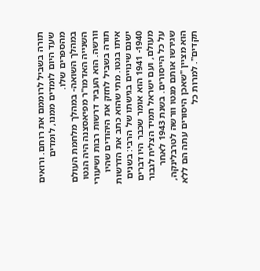תורה בשביל לרוממם את רוחם. ורואים שעד היום לומדים ממנו, לומדים מהספרים שלו.
במהלך השואה- במהלך מלחמת העולם השנייה האדמו"ר מפיאסצנה היה הגטו וורשה. הוא העביר דרשות רבות ושיעורי תורה בשביל לחזק את היהודים שהיו איתו בגטו. מתי שהוא כתב את הדרשות ישנם שינויים בגישתו של הרבי: בשנים 1940- 1941 הוא אומר שכבר היו דברים מעולם, ועם ישראל תמיד הצליח לגבור על כל הייסורים. בשנת 1943 לאחר שגירשו אותם מגטו וורשה לטרבלינקה, הוא מציין "שאכן היסורים עתה הם ללא תקדים". למרות כל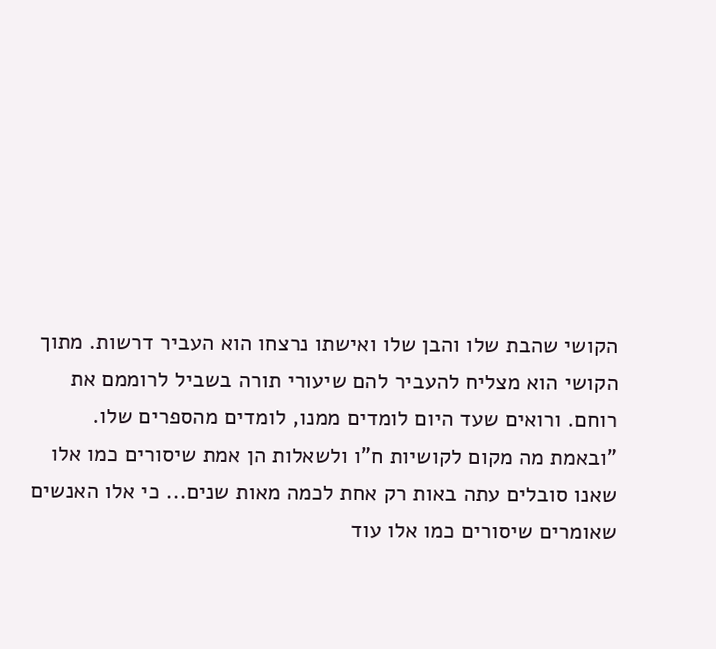הקושי שהבת שלו והבן שלו ואישתו נרצחו הוא העביר דרשות. מתוך הקושי הוא מצליח להעביר להם שיעורי תורה בשביל לרוממם את רוחם. ורואים שעד היום לומדים ממנו, לומדים מהספרים שלו.
"ובאמת מה מקום לקושיות ח"ו ולשאלות הן אמת שיסורים כמו אלו שאנו סובלים עתה באות רק אחת לכמה מאות שנים... כי אלו האנשים שאומרים שיסורים כמו אלו עוד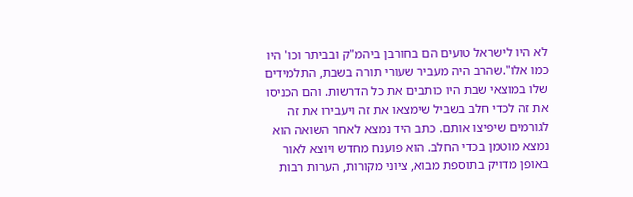לא היו לישראל טועים הם בחורבן ביהמ"ק ובביתר וכו' היו כמו אלו".שהרב היה מעביר שעורי תורה בשבת, התלמידים שלו במוצאי שבת היו כותבים את כל הדרשות. והם הכניסו את זה לכדי חלב בשביל שימצאו את זה ויעבירו את זה לגורמים שיפיצו אותם. כתב היד נמצא לאחר השואה הוא נמצא מוטמן בכדי החלב. הוא פוענח מחדש ויוצא לאור באופן מדויק בתוספת מבוא, ציוני מקורות, הערות רבות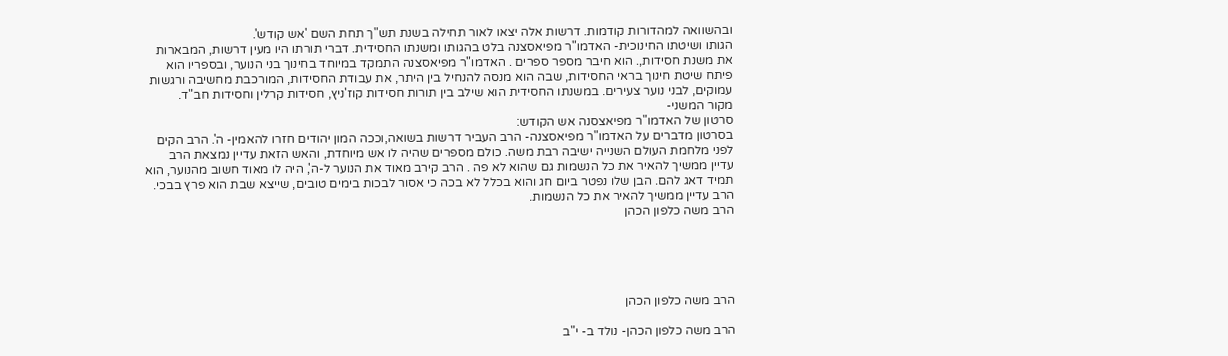ובהשוואה למהדורות קודמות. דרשות אלה יצאו לאור תחילה בשנת תש"ך תחת השם 'אש קודש'.
הגותו ושיטתו החינוכית- האדמו"ר מפיאסצנה בלט בהגותו ומשנתו החסידית. דברי תורתו היו מעין דרשות, המבארות את משנת חסידות,. הוא חיבר מספר ספרים . האדמו"ר מפיאסצנה התמקד במיוחד בחינוך בני הנוער, ובספריו הוא פיתח שיטת חינוך בראי החסידות, שבה הוא מנסה להנחיל בין היתר, את עבודת החסידות, המורכבת מחשיבה ורגשות עמוקים, לבני נוער צעירים. במשנתו החסידית הוא שילב בין תורות חסידות קוז'ניץ, חסידות קרלין וחסידות חב"ד.
מקור המשני-
סרטון של האדמו"ר מפיאצסנה אש הקודש:
בסרטון מדברים על האדמו"ר מפיאסצנה- הרב העביר דרשות בשואה,וככה המון יהודים חזרו להאמין- ה'. הרב הקים לפני מלחמת העולם השנייה ישיבה רבת משה. כולם מספרים שהיה לו אש מיוחדת, והאש הזאת עדיין נמצאת הרב עדיין ממשיך להאיר את כל הנשמות גם שהוא לא פה . הרב קירב מאוד את הנוער ל-ה', היה לו מאוד חשוב מהנוער, הוא תמיד דאג להם. הבן שלו נפטר ביום חג והוא בכלל לא בכה כי אסור לבכות בימים טובים, שייצא שבת הוא פרץ בבכי. הרב עדיין ממשיך להאיר את כל הנשמות.
הרב משה כלפון הכהן





הרב משה כלפון הכהן

הרב משה כלפון הכהן- נולד ב- י"ב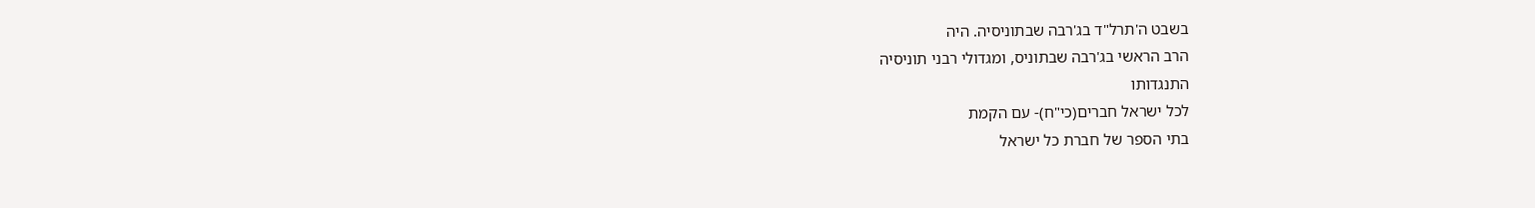בשבט ה'תרל"ד בג'רבה שבתוניסיה. היה
הרב הראשי בג'רבה שבתוניס, ומגדולי רבני תוניסיה
התנגדותו
לכל ישראל חברים(כי"ח)- עם הקמת
בתי הספר של חברת כל ישראל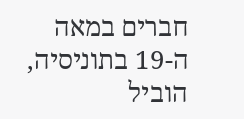חברים במאה ה-19 בתוניסיה, הוביל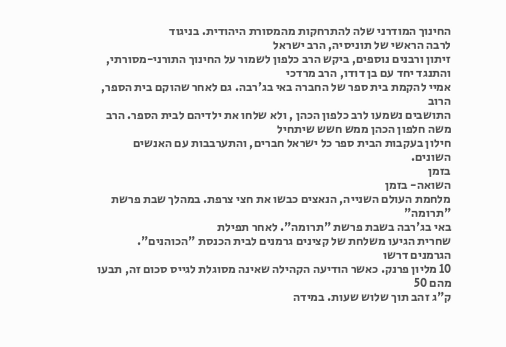החינוך המודרני שלה להתרחקות מהמסורת היהודית. בניגוד
לרבה הראשי של תוניסיה, הרב ישראל
זיתון ורבנים נוספים, ביקש הרב כלפון לשמור על החינוך התורני-מסורתי,
והתנגד יחד עם בן דודו, הרב מרדכי
אמיי להקמת בית ספר של החברה באי בג'רבה. גם לאחר שהוקם בית הספר, הרוב
התושבים נשמעו לרב כלפון הכהן , ולא שלחו את ילדיהם לבית הספר. הרב משה חלפון הכהן ממש חשש שיתחיל
חילון בעקבות הבית ספר כל ישראל חברים, והתערבבות עם האנשים השונים.
בזמן
השואה- בזמן
מלחמת העולם השנייה, הנאצים כבשו את חצי צרפת. במהלך שבת פרשת "תרומה"
באי בג'רבה בשבת פרשת "תרומה". לאחר תפילת
שחרית הגיעו משלחת של קצינים גרמנים לבית הכנסת "הכוהנים". הגרמנים דרשו
10 מליון פרנק. כאשר הודיעה הקהילה שאינה מסוגלת לגייס סכום זה, תבעו מהם 50
ק"ג זהב תוך שלוש שעות. במידה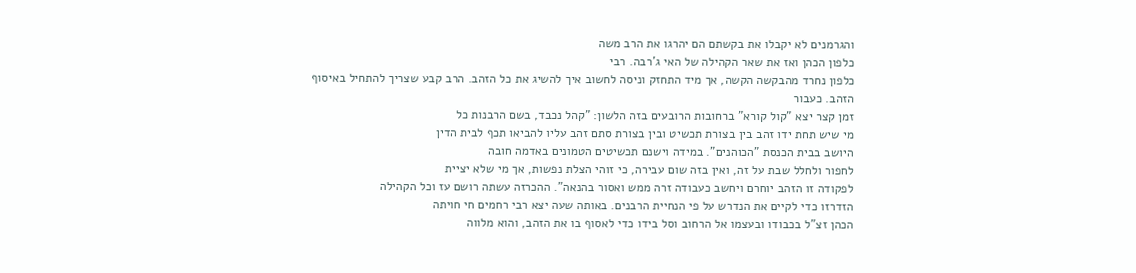והגרמנים לא יקבלו את בקשתם הם יהרגו את הרב משה
כלפון הכהן ואז את שאר הקהילה של האי ג'רבה. רבי
כלפון נחרד מהבקשה הקשה, אך מיד התחזק וניסה לחשוב איך להשיג את כל הזהב. הרב קבע שצריך להתחיל באיסוף
הזהב. כעבור
זמן קצר יצא "קול קורא" ברחובות הרובעים בזה הלשון: "קהל נכבד, בשם הרבנות כל
מי שיש תחת ידו זהב בין בצורת תכשיט ובין בצורת סתם זהב עליו להביאו תכף לבית הדין
היושב בבית הכנסת "הכוהנים". במידה וישנם תכשיטים הטמונים באדמה חובה
לחפור ולחלל שבת על זה, ואין בזה שום עבירה, כי זוהי הצלת נפשות, אך מי שלא יציית
לפקודה זו הזהב יוחרם ויחשב כעבודה זרה ממש ואסור בהנאה". ההכרזה עשתה רושם עז וכל הקהילה
הזדרזו כדי לקיים את הנדרש על פי הנחיית הרבנים. באותה שעה יצא רבי רחמים חי חויתה
הכהן זצ"ל בכבודו ובעצמו אל הרחוב וסל בידו כדי לאסוף בו את הזהב, והוא מלווה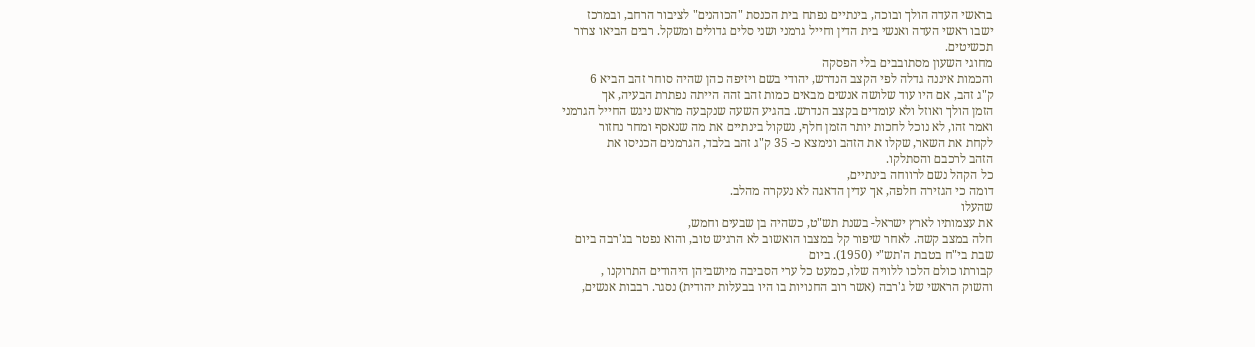בראשי העדה הולך ובוכה, בינתיים נפתח בית הכנסת "הכוהנים" לציבור הרחב, ובמרכז
ישבו ראשי העדה ואנשי בית הדין וחייל גרמני ושני סלים גדולים ומשקל. רבים הביאו צרור
תכשיטים.
מחוגי השעון מסתובבים בלי הפסקה
והכמות איננה גדלה לפי הקצב הנדרש, יהודי בשם ויזיפה כהן שהיה סוחר זהב הביא 6
ק"ג זהב, אם היו עוד שלושה אנשים מבאים כמות זהב זהה הייתה נפתרת הבעיה, אך
הזמן הולך ואוזל ולא עומדים בקצב הנדרש. בהגיע השעה שנקבעה מראש ניגש החייל הגרמני
ואמר זהו, לא נוכל לחכות יותר הזמן חלף, נשקול בינתיים את מה שנאסף ומחר נחזור
לקחת את השאר, שקלו את הזהב ונימצא כ- 35 ק"ג זהב בלבד, הגרמנים הכניסו את
הזהב לרכבם והסתלקו.
כל הקהל נשם לרווחה בינתיים,
דומה כי הגזירה חלפה, אך עדין הדאגה לא נעקרה מהלב.
שהעלו
את עצמותיו לארץ ישראל- בשנת תש"ט, כשהיה בן שבעים וחמש,
חלה במצב קשה. לאחר שיפור קל במצבו הואשוב לא הרגיש טוב, והוא נפטר בג'רבה ביום
שבת בי"ח בטבת ה'תש"י (1950). ביום
קבורתו כולם הלכו ללוויה שלו, כמעט כל ערי הסביבה מיושביהן היהודים התרוקנו ,
והשוק הראשי של ג'רבה (אשר רוב החנויות בו היו בבעלות יהודית) נסגר. רבבות אנשים,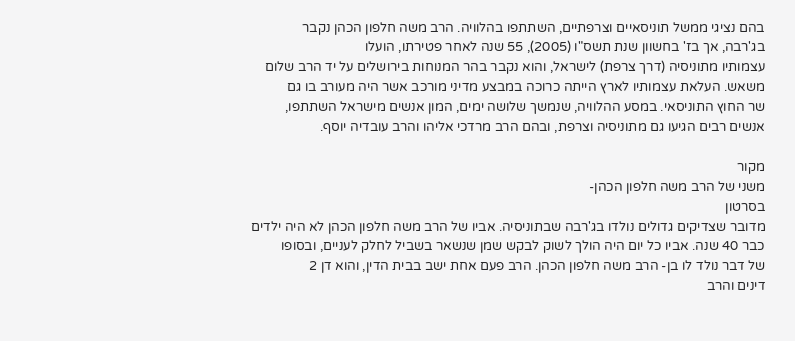בהם נציגי ממשל תוניסאיים וצרפתיים, השתתפו בהלוויה. הרב משה חלפון הכהן נקבר
בג'רבה, אך בז' בחשוון שנת תשס"ו (2005), 55 שנה לאחר פטירתו, הועלו
עצמותיו מתוניסיה (דרך צרפת) לישראל, והוא נקבר בהר המנוחות בירושלים על יד הרב שלום
משאש. העלאת עצמותיו לארץ הייתה כרוכה במבצע מדיני מורכב אשר היה מעורב בו גם
שר החוץ התוניסאי. במסע ההלוויה, שנמשך שלושה ימים, המון אנשים מישראל השתתפו,
אנשים רבים הגיעו גם מתוניסיה וצרפת, ובהם הרב מרדכי אליהו והרב עובדיה יוסף.

מקור
משני של הרב משה חלפון הכהן-
בסרטון
מדובר שצדיקים גדולים נולדו בג'רבה שבתוניסיה. אביו של הרב משה חלפון הכהן לא היה ילדים
כבר 40 שנה. אביו כל יום היה הולך לשוק לבקש שמן שנשאר בשביל לחלק לעניים, ובסופו
של דבר נולד לו בן- הרב משה חלפון הכהן. הרב פעם אחת ישב בבית הדין, והוא דן 2
דינים והרב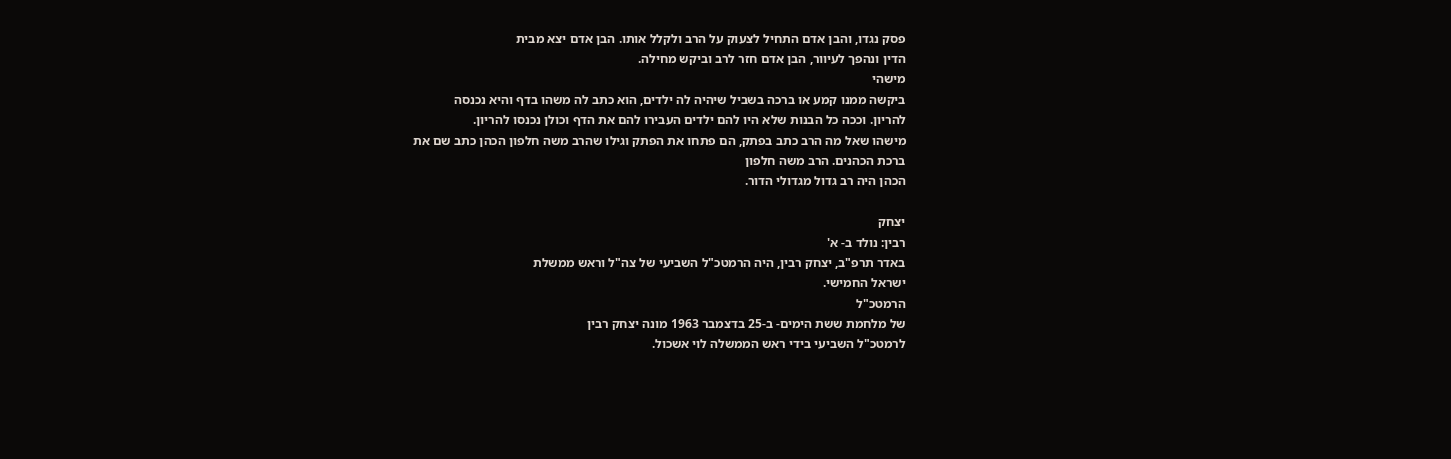פסק נגדו, והבן אדם התחיל לצעוק על הרב ולקלל אותו. הבן אדם יצא מבית
הדין ונהפך לעיוור, הבן אדם חזר לרב וביקש מחילה.
מישהי
ביקשה ממנו קמע או ברכה בשביל שיהיה לה ילדים, הוא כתב לה משהו בדף והיא נכנסה
להריון. וככה כל הבנות שלא היו להם ילדים העבירו להם את הדף וכולן נכנסו להריון.
מישהו שאל מה הרב כתב בפתק, הם פתחו את הפתק וגילו שהרב משה חלפון הכהן כתב שם את
ברכת הכהנים. הרב משה חלפון
הכהן היה רב גדול מגדולי הדור.

יצחק
רבין: נולד ב- א'
באדר תרפ"ב, יצחק רבין, היה הרמטכ"ל השביעי של צה"ל וראש ממשלת
ישראל החמישי.
הרמטכ"ל
של מלחמת ששת הימים- ב-25 בדצמבר 1963 מונה יצחק רבין
לרמטכ"ל השביעי בידי ראש הממשלה לוי אשכול.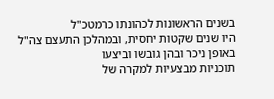בשנים הראשונות לכהונתו כרמטכ"ל
היו שנים שקטות יחסית, ובמהלכן התעצם צה"ל באופן ניכר ובהן גובשו וביצעו
תוכניות מבצעיות למקרה של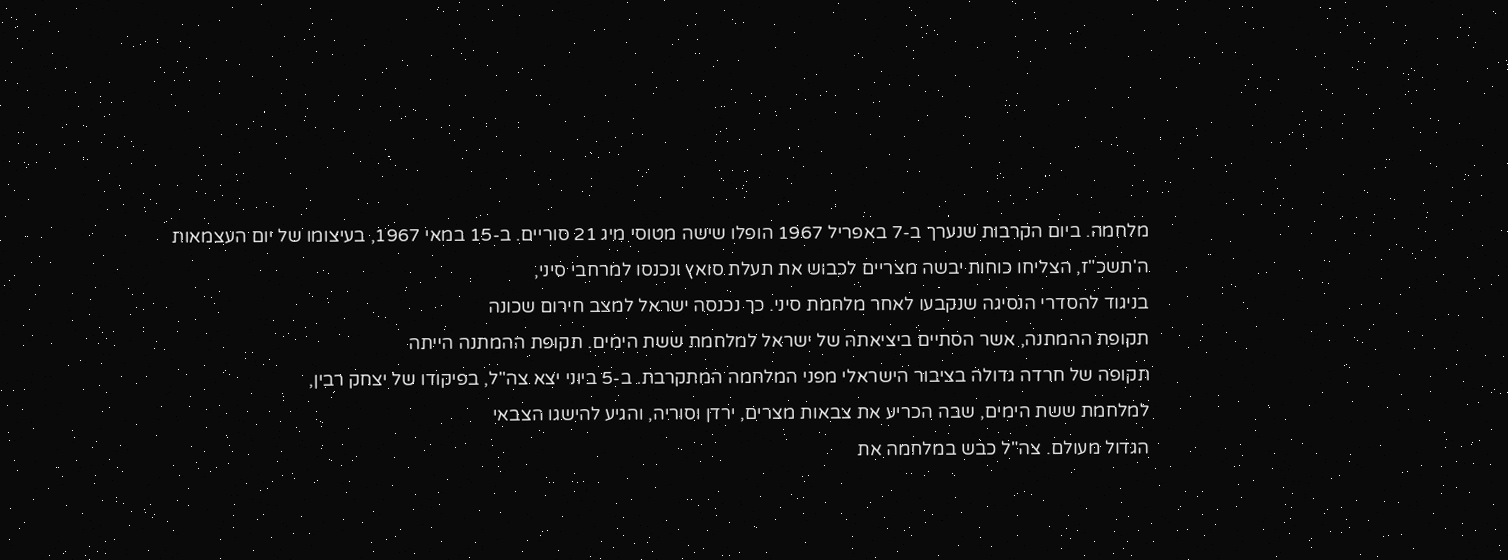מלחמה. ביום הקרבות שנערך ב-7 באפריל 1967 הופלו שישה מטוסי מיג 21 סוריים. ב-15 במאי 1967, בעיצומו של יום העצמאות
ה'תשכ"ז, הצליחו כוחות יבשה מצריים לכבוש את תעלת סואץ ונכנסו למרחבי סיני,
בניגוד להסדרי הנסיגה שנקבעו לאחר מלחמת סיני. כך נכנסה ישראל למצב חירום שכונה
תקופת ההמתנה, אשר הסתיים ביציאתהּ של ישראל למלחמת ששת הימים. תקופת ההמתנה הייתה
תקופה של חרדה גדולה בציבור הישראלי מפני המלחמה המתקרבת. ב-5 ביוני יצא צה"ל, בפיקודו של יצחק רבין,
למלחמת ששת הימים, שבה הכריע את צבאות מצרים, ירדן וסוריה, והגיע להישגו הצבאי
הגדול מעולם. צה"ל כבש במלחמה את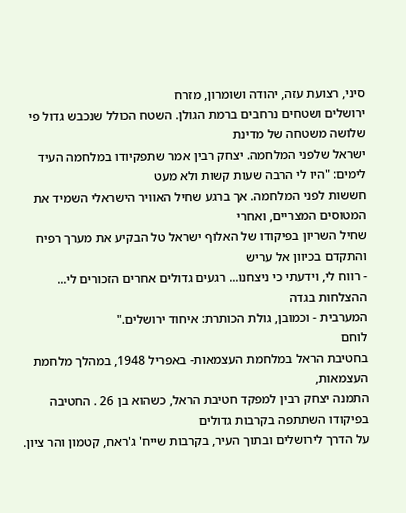סיני, רצועת עזה, יהודה ושומרון, מזרח
ירושלים ושטחים נרחבים ברמת הגולן. השטח הכולל שנכבש גדול פי שלושה משטחה של מדינת
ישראל שלפני המלחמה. יצחק רבין אמר שתפקיודו במלחמה העיד לימים: "היו לי הרבה שעות קשות ולא מעט
חששות לפני המלחמה. אך ברגע שחיל האוויר הישראלי השמיד את המטוסים המצריים, ואחרי
שחיל השריון בפיקודו של האלוף ישראל טל הבקיע את מערך רפיח והתקדם בכיוון אל עריש
- רווח לי, וידעתי כי ניצחנו... רגעים גדולים אחרים הזכורים לי... ההצלחות בגדה
המערבית - וכמובן, גולת הכותרת: איחוד ירושלים."
לוחם
בחטיבת הראל במלחמת העצמאות- באפריל 1948, במהלך מלחמת העצמאות,
התמנה יצחק רבין למפקד חטיבת הראל, כשהוא בן 26 . החטיבה בפיקודו השתתפה בקרבות גדולים
על הדרך לירושלים ובתוך העיר, בקרבות שייח' ג'ראח, קטמון והר ציון.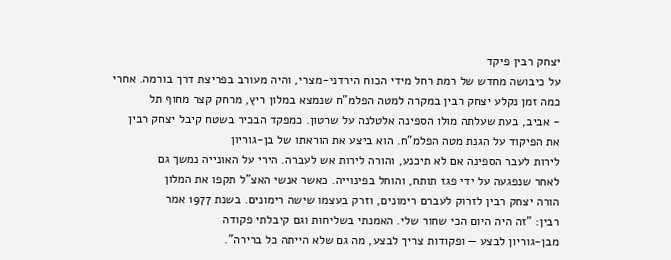יצחק רבין פיקד
על כיבושה מחדש של רמת רחל מידי הכוח הירדני-מצרי, והיה מעורב בפריצת דרך בורמה. אחרי
כמה זמן נקלע יצחק רבין במקרה למטה הפלמ"ח שנמצא במלון ריץ, מרחק קצר מחוף תל
- אביב, בעת שעלתה מולו הספינה אלטלנה על שרטון. כמפקד הבכיר בשטח קיבל יצחק רבין
את הפיקוד על הגנת מטה הפלמ"ח. הוא ביצע את הוראתו של בן-גוריון
לירות לעבר הספינה אם לא תיכנע, והורה לירות אש לעברה. הירי על האונייה נמשך גם
לאחר שנפגעה על ידי פגז תותח, והוחל בפינוייה. כאשר אנשי האצ"ל תקפו את המלון
הורה יצחק רבין לזרוק לעברם רימונים, וזרק בעצמו שישה רימונים. בשנת 1977 אמר
רבין: "זה היה היום הכי שחור שלי. האמנתי בשליחות וגם קיבלתי פקודה
מבן-גוריון לבצע — ופקודות צריך לבצע, מה גם שלא הייתה כל ברירה".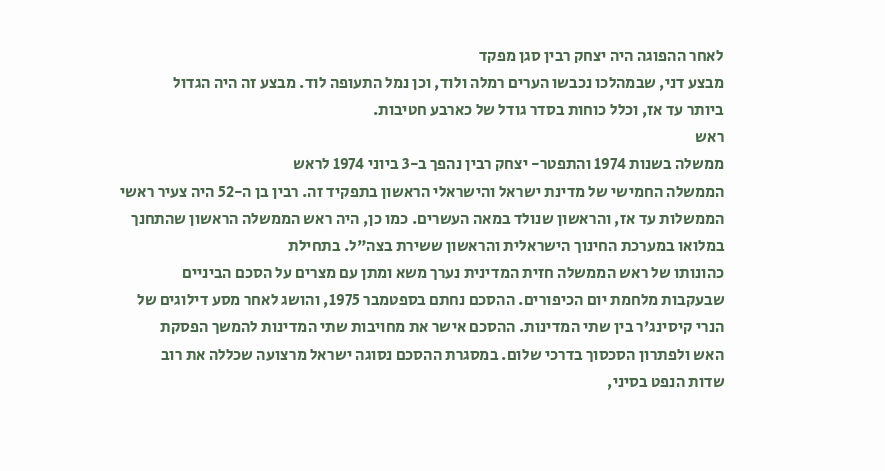לאחר ההפוגה היה יצחק רבין סגן מפקד
מבצע דני, שבמהלכו נכבשו הערים רמלה ולוד, וכן נמל התעופה לוד. מבצע זה היה הגדול
ביותר עד אז, וכלל כוחות בסדר גודל של כארבע חטיבות.
ראש
ממשלה בשנות 1974 והתפטר- יצחק רבין נהפך ב-3 ביוני 1974 לראש
הממשלה החמישי של מדינת ישראל והישראלי הראשון בתפקיד זה. רבין בן ה-52 היה צעיר ראשי
הממשלות עד אז, והראשון שנולד במאה העשרים. כמו כן, היה ראש הממשלה הראשון שהתחנך
במלואו במערכת החינוך הישראלית והראשון ששירת בצה"ל. בתחילת
כהונותו של ראש הממשלה חזית המדינית נערך משא ומתן עם מצרים על הסכם הביניים
שבעקבות מלחמת יום הכיפורים. ההסכם נחתם בספטמבר 1975, והושג לאחר מסע דילוגים של
הנרי קיסינג'ר בין שתי המדינות. ההסכם אישר את מחויבות שתי המדינות להמשך הפסקת
האש ולפתרון הסכסוך בדרכי שלום. במסגרת ההסכם נסוגה ישראל מרצועה שכללה את רוב
שדות הנפט בסיני,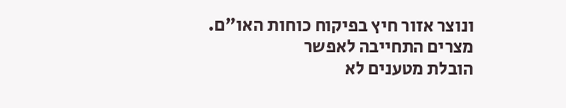ונוצר אזור חיץ בפיקוח כוחות האו"ם. מצרים התחייבה לאפשר
הובלת מטענים לא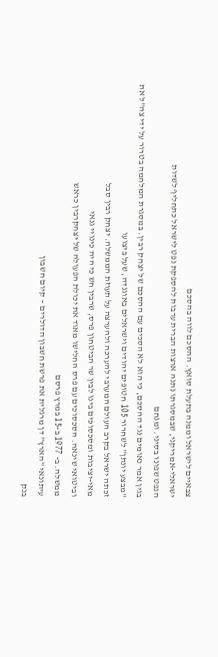צבאיים לישראל וממנה בתעלת סואץ. ההסכם לווה בהסכם
ישראלי-אמריקני, שבמסגרתו נתנה ארצות הברית ערבות להספקת נפט לישראל כתחליף לשדות
הנפט שפונו בסיני. ומנחם
בגין אמר נאומים נגד ההסכם, כי הוא לא הסכים עם ההסכם של יצחק רבין. במסגרת המלחמה בטרור על ידי צה"ל את
"מבצע יונתן" לשחרור 105 חטופים יהודים וישראלים באוגנדה, שעל ביצועו
זכתה ישראל בקרב העולם המערבי להערכה ולהערצה על תעוזת הממשלה. יצחק רבין סבל
מאי-יציבות ומסכסוכים בינו לבין שר הביטחון פרס, שרבין חש כי היה כינויי גנאי
וביטואי שינאה. הסכסוכים עם פרס החלישו מאוד את יכולת הפעולה של יצחקרבין כראש
ממשלה. ב- 1977 ב-15 במרץ פרסם
עיתונאי "הארץ" דן מרגלית את פרשת חשבון הדולרים – קיום חשבון
בנק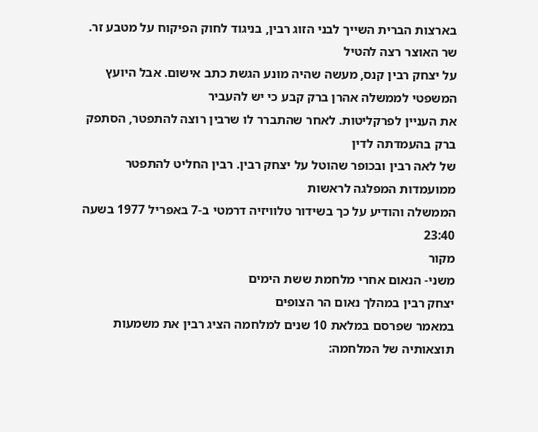בארצות הברית השייך לבני הזוג רבין, בניגוד לחוק הפיקוח על מטבע זר. שר האוצר רצה להטיל
על יצחק רבין קנס, מעשה שהיה מונע הגשת כתב אישום. אבל היועץ המשפטי לממשלה אהרן ברק קבע כי יש להעביר
את העניין לפרקליטות. לאחר שהתברר לו שרבין רוצה להתפטר, הסתפק ברק בהעמדתה לדין
של לאה רבין ובכופר שהוטל על יצחק רבין. רבין החליט להתפטר ממועמדות המפלגה לראשות
הממשלה והודיע על כך בשידור טלוויזיה דרמטי ב-7 באפריל 1977 בשעה 23:40
מקור
משני- הנאום אחרי מלחמת ששת הימים
יצחק רבין במהלך נאום הר הצופים
במאמר שפרסם במלאת 10 שנים למלחמה הציג רבין את משמעות תוצאותיה של המלחמה: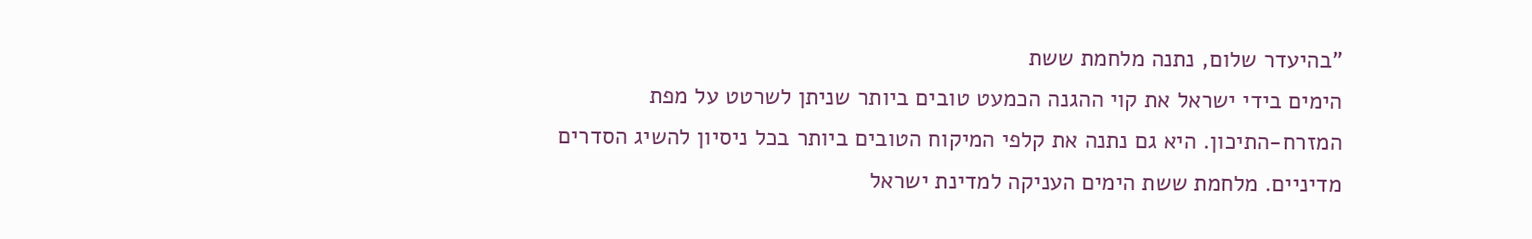"בהיעדר שלום, נתנה מלחמת ששת
הימים בידי ישראל את קוי ההגנה הכמעט טובים ביותר שניתן לשרטט על מפת
המזרח-התיכון. היא גם נתנה את קלפי המיקוח הטובים ביותר בכל ניסיון להשיג הסדרים
מדיניים. מלחמת ששת הימים העניקה למדינת ישראל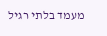מעמד בלתי רגיל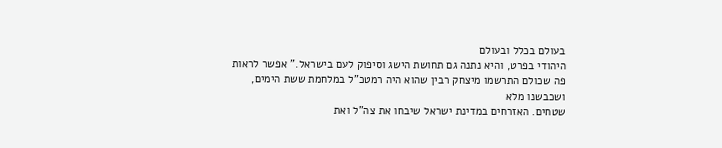בעולם בכלל ובעולם
היהודי בפרט, והיא נתנה גם תחושת הישג וסיפוק לעם בישראל." אפשר לראות
פה שכולם התרשמו מיצחק רבין שהוא היה רמטכ"ל במלחמת ששת הימים, ושכבשנו מלא
שטחים. האזרחים במדינת ישראל שיבחו את צה"ל ואת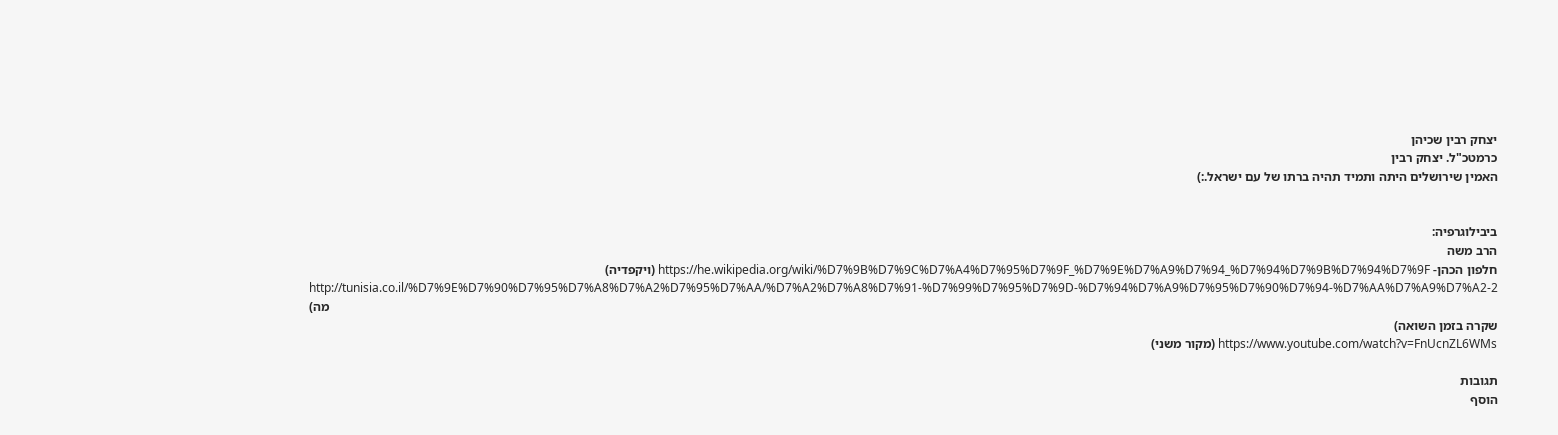יצחק רבין שכיהן
כרמטכ"ל. יצחק רבין
האמין שירושלים היתה ותמיד תהיה ברתו של עם ישראל.:)


ביבילוגרפיה:
הרב משה
חלפון הכהן- https://he.wikipedia.org/wiki/%D7%9B%D7%9C%D7%A4%D7%95%D7%9F_%D7%9E%D7%A9%D7%94_%D7%94%D7%9B%D7%94%D7%9F (ויקפדיה)
http://tunisia.co.il/%D7%9E%D7%90%D7%95%D7%A8%D7%A2%D7%95%D7%AA/%D7%A2%D7%A8%D7%91-%D7%99%D7%95%D7%9D-%D7%94%D7%A9%D7%95%D7%90%D7%94-%D7%AA%D7%A9%D7%A2-2 (מה
שקרה בזמן השואה)
https://www.youtube.com/watch?v=FnUcnZL6WMs (מקור משני)

תגובות
הוסף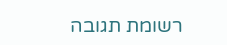רשומת תגובה